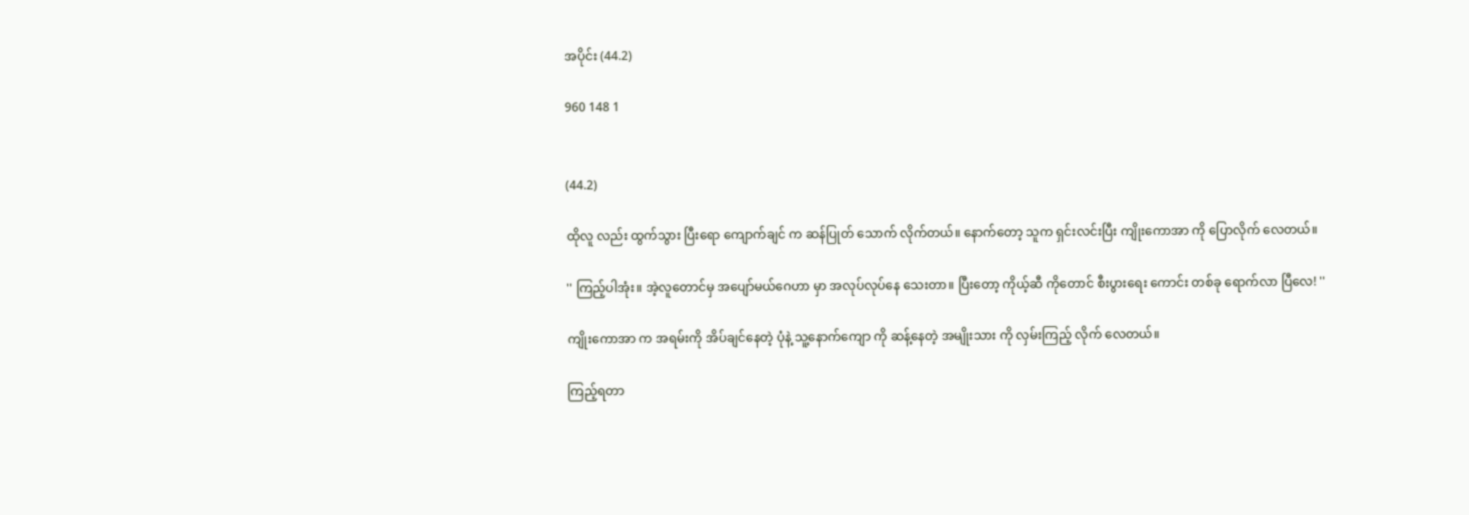အပိုင်း (44.2)

960 148 1


(44.2)

ထိုလူ လည်း ထွက်သွား ပြီးရော ကျောက်ချင် က ဆန်ပြုတ် သောက် လိုက်တယ်။ နောက်တော့ သူက ရှင်းလင်းပြီး ကျိုးကောအာ ကို ပြောလိုက် လေတယ်။

'' ကြည့်ပါအုံး။ အဲ့လူတောင်မှ အပျော်မယ်ဂေဟာ မှာ အလုပ်လုပ်နေ သေးတာ။ ပြီးတော့ ကိုယ့်ဆီ ကိုတောင် စီးပွားရေး ကောင်း တစ်ခု ရောက်လာ ပြီလေ! ''

ကျိုးကောအာ က အရမ်းကို အိပ်ချင်နေတဲ့ ပုံနဲ့ သူ့နောက်ကျော ကို ဆန့်နေတဲ့ အမျိုးသား ကို လှမ်းကြည့် လိုက် လေတယ်။

ကြည့်ရတာ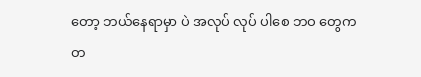တော့ ဘယ်နေရာမှာ ပဲ အလုပ် လုပ် ပါစေ ဘဝ တွေက တ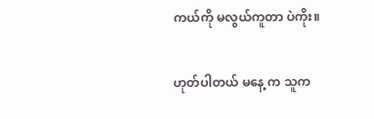ကယ်ကို မလွယ်ကူတာ ပဲကိုး။

ဟုတ်ပါတယ် မနေ့ က သူက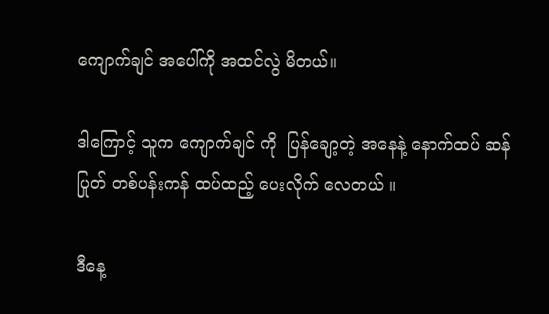ကျောက်ချင် အပေါ်ကို အထင်လွဲ မိတယ်။

ဒါကြောင့် သူက ကျောက်ချင် ကို  ပြန်ချော့တဲ့ အနေနဲ့ နောက်ထပ် ဆန်ပြုတ် တစ်ပန်းကန် ထပ်ထည့် ပေးလိုက် လေတယ် ။

ဒီနေ့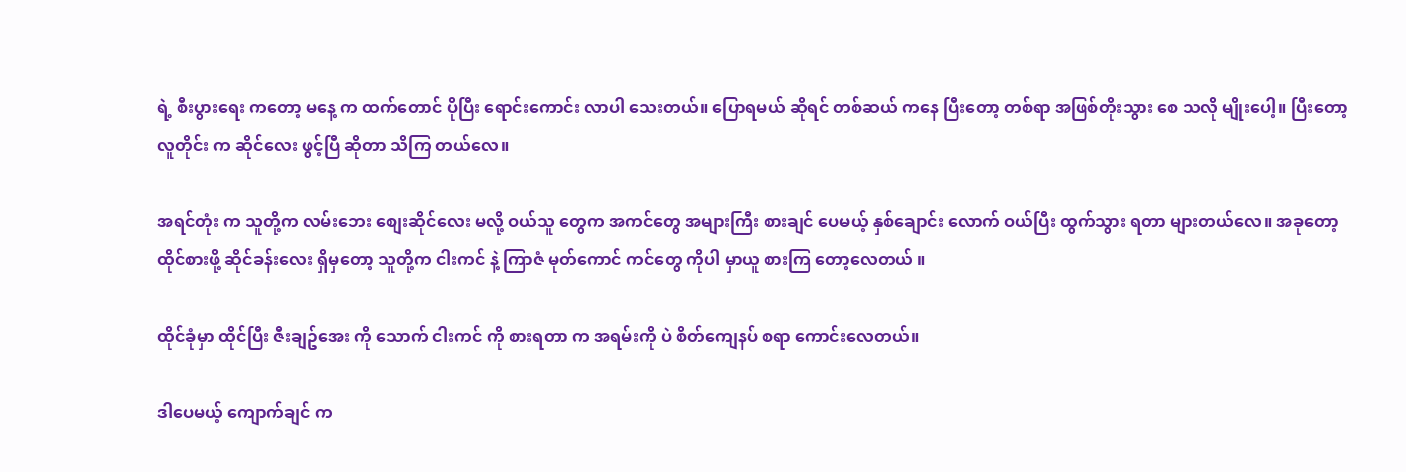ရဲ့ စီးပွားရေး ကတော့ မနေ့ က ထက်တောင် ပိုပြီး ရောင်းကောင်း လာပါ သေးတယ်။ ပြောရမယ် ဆိုရင် တစ်ဆယ် ကနေ ပြီးတော့ တစ်ရာ အဖြစ်တိုးသွား စေ သလို မျိုးပေါ့။ ပြီးတော့ လူတိုင်း က ဆိုင်လေး ဖွင့်ပြီ ဆိုတာ သိကြ တယ်လေ။

အရင်တုံး က သူတို့က လမ်းဘေး စျေးဆိုင်လေး မလို့ ဝယ်သူ တွေက အကင်တွေ အများကြီး စားချင် ပေမယ့် နှစ်ချောင်း လောက် ဝယ်ပြီး ထွက်သွား ရတာ များတယ်လေ။ အခုတော့ ထိုင်စားဖို့ ဆိုင်ခန်းလေး ရှိမှတော့ သူတို့က ငါးကင် နဲ့ ကြာဇံ မုတ်ကောင် ကင်တွေ ကိုပါ မှာယူ စားကြ တော့လေတယ် ။

ထိုင်ခုံမှာ ထိုင်ပြီး ဇီးချဥ်အေး ကို သောက် ငါးကင် ကို စားရတာ က အရမ်းကို ပဲ စိတ်ကျေနပ် စရာ ကောင်းလေတယ်။

ဒါပေမယ့် ကျောက်ချင် က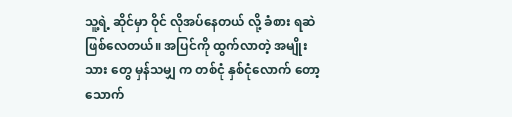သူ့ရဲ့ ဆိုင်မှာ ဝိုင် လိုအပ်နေတယ် လို့ ခံစား ရဆဲ ဖြစ်လေတယ်။ အပြင်ကို ထွက်လာတဲ့ အမျိုးသား တွေ မှန်သမျှ က တစ်ငုံ နှစ်ငုံလောက် တော့ သောက်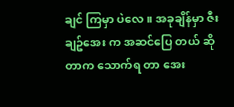ချင် ကြမှာ ပဲလေ။ အခုချိန်မှာ ဇီးချဥ်အေး က အဆင်ပြေ တယ် ဆိုတာက သောက်ရ တာ အေး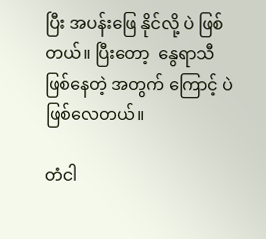ပြီး အပန်းဖြေ နိုင်လို့ ပဲ ဖြစ်တယ်။ ပြီးတော့  နွေရာသီ ဖြစ်နေတဲ့ အတွက် ကြောင့် ပဲ ဖြစ်လေတယ်။

တံငါ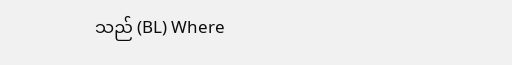သည် (BL) Where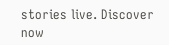stories live. Discover now